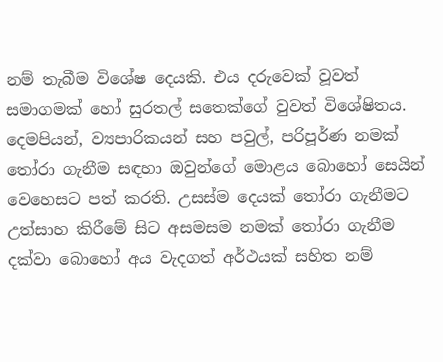නම් තැබීම විශේෂ දෙයකි. එය දරුවෙක් වූවත් සමාගමක් හෝ සුරතල් සතෙක්ගේ වුවත් විශේෂිතය. දෙමපියන්, ව්‍යපාරිකයන් සහ පවුල්, පරිපූර්ණ නමක් තෝරා ගැනීම සඳහා ඔවුන්ගේ මොළය බොහෝ සෙයින් වෙහෙසට පත් කරති. උසස්ම දෙයක් තෝරා ගැනීමට උත්සාහ කිරීමේ සිට අසමසම නමක් තෝරා ගැනීම දක්වා බොහෝ අය වැදගත් අර්ථයක් සහිත නම්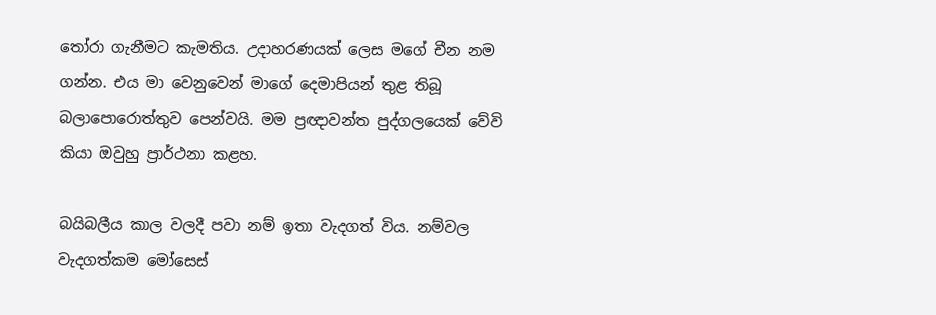තෝරා ගැනීමට කැමතිය. උදාහරණයක් ලෙස මගේ චීන නම ගන්න. එය මා වෙනුවෙන් මාගේ දෙමාපියන් තුළ තිබූ බලාපොරොත්තුව පෙන්වයි. මම ප්‍රඥාවන්ත පුද්ගලයෙක් වේවි කියා ඔවුහු ප්‍රාර්ථනා කළහ.

බයිබලීය කාල වලදී පවා නම් ඉතා වැදගත් විය. නම්වල වැදගත්කම මෝසෙස්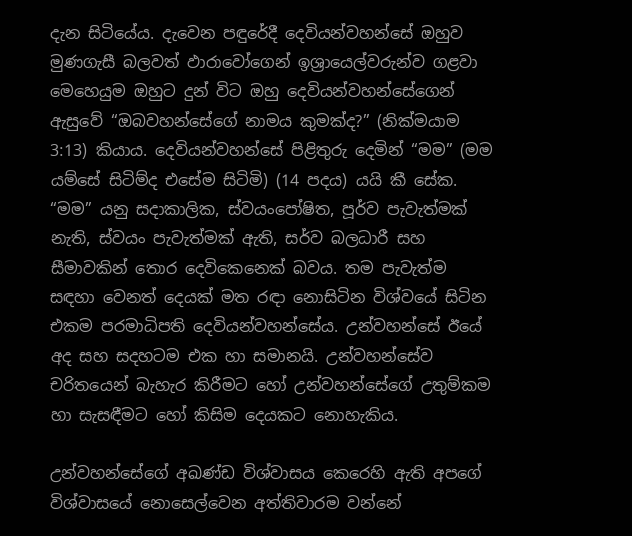දැන සිටියේය. දැවෙන පඳුරේදී දෙවියන්වහන්සේ ඔහුව මුණගැසී බලවත් ඵාරාවෝගෙන් ඉශ්‍රායෙල්වරුන්ව ගළවා මෙහෙයුම ඔහුට දුන් විට ඔහු දෙවියන්වහන්සේගෙන් ඇසුවේ “ඔබවහන්සේගේ නාමය කුමක්ද?” (නික්මයාම 3:13) කියාය. දෙවියන්වහන්සේ පිළිතුරු දෙමින් “මම” (මම යම්සේ සිටිම්ද එසේම සිටිමි) (14 පදය) යයි කී සේක.
“මම” යනු සදාකාලික, ස්වයංපෝෂිත, පූර්ව පැවැත්මක් නැති, ස්වයං පැවැත්මක් ඇති, සර්ව බලධාරී සහ සීමාවකින් තොර දෙවිකෙනෙක් බවය. තම පැවැත්ම සඳහා වෙනත් දෙයක් මත රඳා නොසිටින විශ්වයේ සිටින එකම පරමාධිපති දෙවියන්වහන්සේය. උන්වහන්සේ ඊයේ අද සහ සදහටම එක හා සමානයි. උන්වහන්සේව චරිතයෙන් බැහැර කිරීමට හෝ උන්වහන්සේගේ උතුම්කම හා සැසඳීමට හෝ කිසිම දෙයකට නොහැකිය.

උන්වහන්සේගේ අඛණ්ඩ විශ්වාසය කෙරෙහි ඇති අපගේ විශ්වාසයේ නොසෙල්වෙන අත්තිවාරම වන්නේ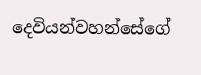දෙවියන්වහන්සේගේ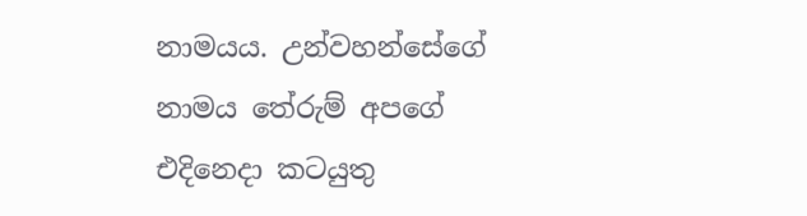නාමයය. උන්වහන්සේගේ නාමය තේරුම් අපගේ එදිනෙදා කටයුතු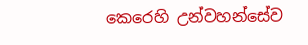කෙරෙහි උන්වහන්සේව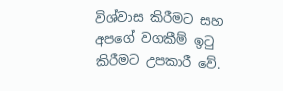විශ්වාස කිරීමට සහ අපගේ වගකීම් ඉටු කිරීමට උපකාරී වේ.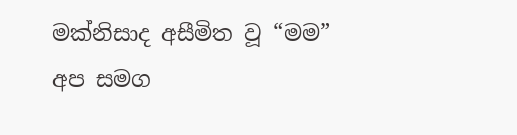මක්නිසාද අසීමිත වූ “මම” අප සමග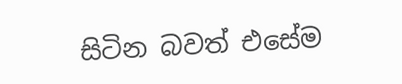සිටින බවත් එසේම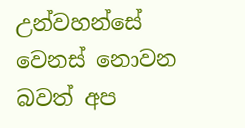උන්වහන්සේ වෙනස් නොවන බවත් අප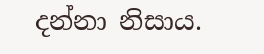දන්නා නිසාය.